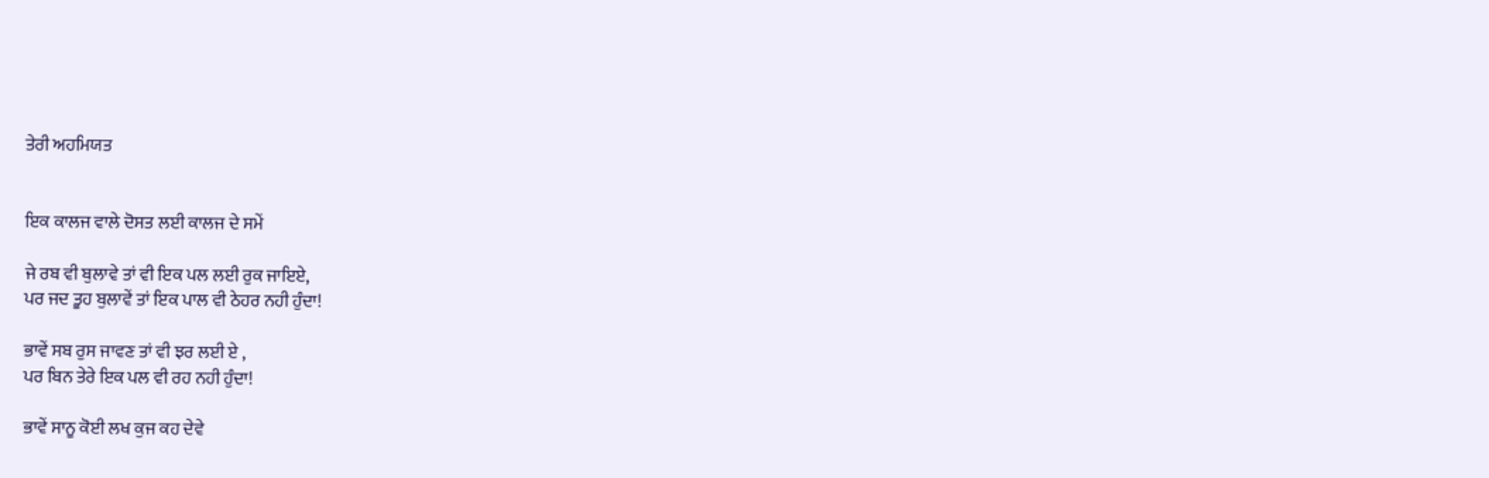ਤੇਰੀ ਅਹਮਿਯਤ


ਇਕ ਕਾਲਜ ਵਾਲੇ ਦੋਸਤ ਲਈ ਕਾਲਜ ਦੇ ਸਮੇਂ

ਜੇ ਰਬ ਵੀ ਬੁਲਾਵੇ ਤਾਂ ਵੀ ਇਕ ਪਲ ਲਈ ਰੁਕ ਜਾਇਏ,
ਪਰ ਜਦ ਤੂਹ ਬੁਲਾਵੇਂ ਤਾਂ ਇਕ ਪਾਲ ਵੀ ਠੇਹਰ ਨਹੀ ਹੁੰਦਾ!

ਭਾਵੇਂ ਸਬ ਰੁਸ ਜਾਵਣ ਤਾਂ ਵੀ ਝਰ ਲਈ ਏ ,
ਪਰ ਬਿਨ ਤੇਰੇ ਇਕ ਪਲ ਵੀ ਰਹ ਨਹੀ ਹੁੰਦਾ!

ਭਾਵੇਂ ਸਾਨੂ ਕੋਈ ਲਖ ਕੁਜ ਕਹ ਦੇਵੇ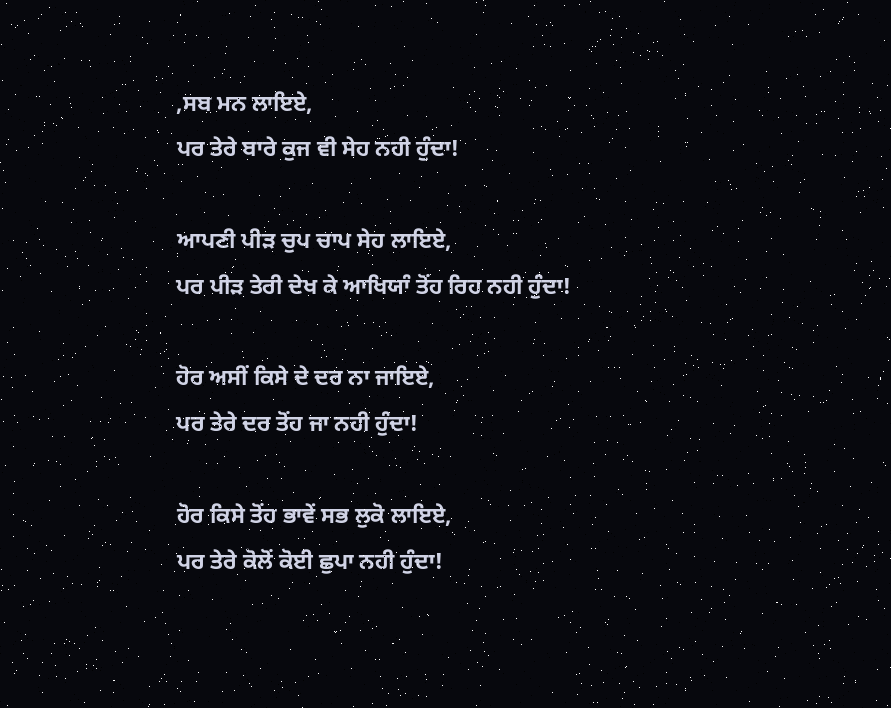,ਸਬ ਮਨ ਲਾਇਏ,
ਪਰ ਤੇਰੇ ਬਾਰੇ ਕੁਜ ਵੀ ਸੇਹ ਨਹੀ ਹੁੰਦਾ!

ਆਪਣੀ ਪੀੜ ਚੁਪ ਚਾਪ ਸੇਹ ਲਾਇਏ,
ਪਰ ਪੀੜ ਤੇਰੀ ਦੇਖ ਕੇ ਆਖਿਯਾੰ ਤੋਂਹ ਰਿਹ ਨਹੀ ਹੁੰਦਾ!

ਹੋਰ ਅਸੀਂ ਕਿਸੇ ਦੇ ਦਰ ਨਾ ਜਾਇਏ,
ਪਰ ਤੇਰੇ ਦਰ ਤੋਂਹ ਜਾ ਨਹੀ ਹੁੰਦਾ!

ਹੋਰ ਕਿਸੇ ਤੋਂਹ ਭਾਵੇਂ ਸਭ ਲੁਕੋ ਲਾਇਏ,
ਪਰ ਤੇਰੇ ਕੋਲੋਂ ਕੋਈ ਛੁਪਾ ਨਹੀ ਹੁੰਦਾ!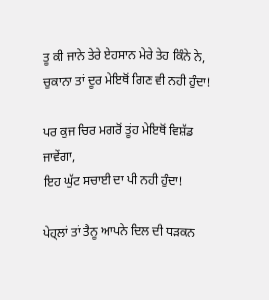ਤੂ ਕੀ ਜਾਨੇ ਤੇਰੇ ਏਹਸਾਨ ਮੇਰੇ ਤੇਹ ਕਿੰਨੇ ਨੇ,
ਚੁਕਾਨਾ ਤਾਂ ਦੂਰ ਮੇਇਥੋਂ ਗਿਣ ਵੀ ਨਹੀ ਹੁੰਦਾ!

ਪਰ ਕੁਜ ਚਿਰ ਮਗਰੋਂ ਤੂਂਹ ਮੇਇਥੋਂ ਵਿਸ਼ੱਡ ਜਾਵੇਂਗਾ,
ਇਹ ਘੁੱਟ ਸਚਾਈ ਦਾ ਪੀ ਨਹੀ ਹੁੰਦਾ!

ਪੇਹ੍ਲਾਂ ਤਾਂ ਤੈਨੂ ਆਪਨੇ ਦਿਲ ਦੀ ਧੜਕਨ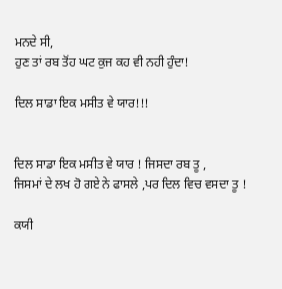ਮਨਦੇ ਸੀ,
ਹੁਣ ਤਾਂ ਰਬ ਤੋਂਹ ਘਟ ਕੁਜ ਕਹ ਵੀ ਨਹੀ ਹੁੰਦਾ!

ਦਿਲ ਸਾਡਾ ਇਕ ਮਸੀਤ ਵੇ ਯਾਰ!!!


ਦਿਲ ਸਾਡਾ ਇਕ ਮਸੀਤ ਵੇ ਯਾਰ ! ਜਿਸਦਾ ਰਬ ਤੂ ,
ਜਿਸਮਾਂ ਦੇ ਲਖ ਹੋ ਗਏ ਨੇ ਫਾਸਲੇ ,ਪਰ ਦਿਲ ਵਿਚ ਵਸਦਾ ਤੂ !

ਕਯੀ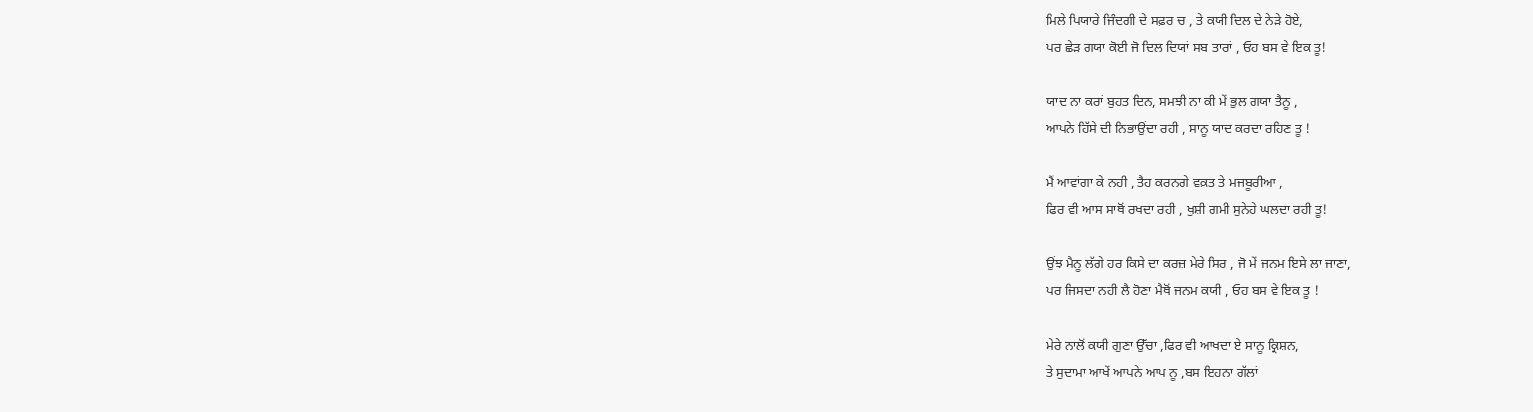ਮਿਲੇ ਪਿਯਾਰੇ ਜਿੰਦਗੀ ਦੇ ਸਫ਼ਰ ਚ , ਤੇ ਕਯੀ ਦਿਲ ਦੇ ਨੇੜੇ ਹੋਏ,
ਪਰ ਛੇੜ ਗਯਾ ਕੋਈ ਜੋ ਦਿਲ ਦਿਯਾਂ ਸਬ ਤਾਰਾਂ , ਓਹ ਬਸ ਵੇ ਇਕ ਤੂ!

ਯਾਦ ਨਾ ਕਰਾਂ ਬੁਹਤ ਦਿਨ, ਸਮਝੀ ਨਾ ਕੀ ਮੇਂ ਭੁਲ ਗਯਾ ਤੈਨੂ ,
ਆਪਨੇ ਹਿੱਸੇ ਦੀ ਨਿਭਾਉਂਦਾ ਰਹੀ , ਸਾਨੂ ਯਾਦ ਕਰਦਾ ਰਹਿਣ ਤੂ !

ਮੈਂ ਆਵਾਂਗਾ ਕੇ ਨਹੀ , ਤੈਹ ਕਰਨਗੇ ਵਕ਼ਤ ਤੇ ਮਜਬੂਰੀਆ ,
ਫਿਰ ਵੀ ਆਸ ਸਾਥੋਂ ਰਖਦਾ ਰਹੀ , ਖੁਸ਼ੀ ਗਮੀ ਸੁਨੇਹੇ ਘਲਦਾ ਰਹੀ ਤੂ!

ਉਂਝ ਮੈਨੂ ਲੱਗੇ ਹਰ ਕਿਸੇ ਦਾ ਕਰਜ਼ ਮੇਰੇ ਸਿਰ , ਜੋ ਮੇਂ ਜਨਮ ਇਸੇ ਲਾ ਜਾਣਾ,
ਪਰ ਜਿਸਦਾ ਨਹੀ ਲੈ ਹੋਣਾ ਮੈਥੋਂ ਜਨਮ ਕਯੀ , ਓਹ ਬਸ ਵੇ ਇਕ ਤੂ !

ਮੇਰੇ ਨਾਲੋਂ ਕਯੀ ਗੁਣਾ ਉੱਚਾ ,ਫਿਰ ਵੀ ਆਖਦਾ ਏ ਸਾਨੂ ਕ੍ਰਿਸ਼ਨ,
ਤੇ ਸੁਦਾਮਾ ਆਖੇਂ ਆਪਨੇ ਆਪ ਨੂ ,ਬਸ ਇਹਨਾ ਗੱਲਾਂ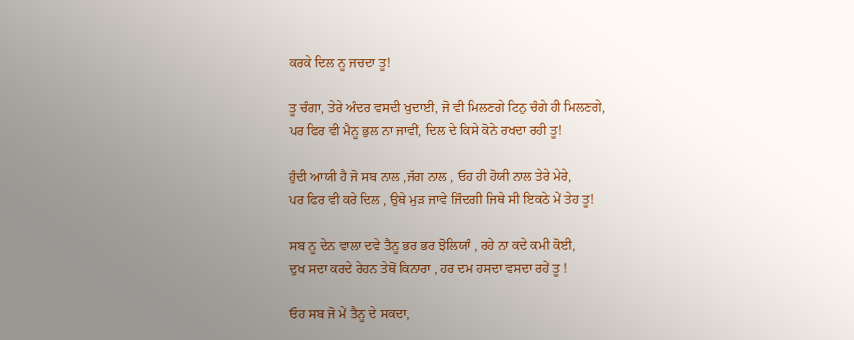ਕਰਕੇ ਦਿਲ ਨੂ ਜਚਦਾ ਤੂ!

ਤੂ ਚੰਗਾ, ਤੇਰੇ ਅੰਦਰ ਵਸਦੀ ਖੁਦਾਈ, ਜੋ ਵੀ ਮਿਲਣਗੇ ਟਿਨੁ ਚੰਗੇ ਹੀ ਮਿਲਣਗੇ,
ਪਰ ਫਿਰ ਵੀ ਮੈਨੂ ਭੁਲ ਨਾ ਜਾਵੀਂ, ਦਿਲ ਦੇ ਕਿਸੇ ਕੋਨੇ ਰਖਦਾ ਰਹੀ ਤੂ!

ਹੁੰਦੀ ਆਯੀ ਹੈ ਜੋ ਸਬ ਨਾਲ ,ਜੱਗ ਨਾਲ , ਓਹ ਹੀ ਹੋਯੀ ਨਾਲ ਤੇਰੇ ਮੇਰੇ,
ਪਰ ਫਿਰ ਵੀ ਕਰੇ ਦਿਲ , ਉਥੇ ਮੁੜ ਜਾਵੇ ਜਿੰਦਗੀ ਜਿਥੇ ਸੀ ਇਕਠੇ ਮੇਂ ਤੇਹ ਤੂ!

ਸਬ ਨੂ ਦੇਨ ਵਾਲਾ ਦਵੇ ਤੈਨੂ ਭਰ ਭਰ ਝੋਲਿਯਾੰ , ਰਹੇ ਨਾ ਕਦੇ ਕਮੀ ਕੋਈ,
ਦੁਖ ਸਦਾ ਕਰਦੇ ਰੇਹਨ ਤੇਥੋਂ ਕਿਨਾਰਾ , ਹਰ ਦਮ ਹਸਦਾ ਵਸਦਾ ਰਹੇਂ ਤੂ !

ਓਹ ਸਬ ਜੋ ਮੇਂ ਤੈਨੂ ਦੇ ਸਕਦਾ,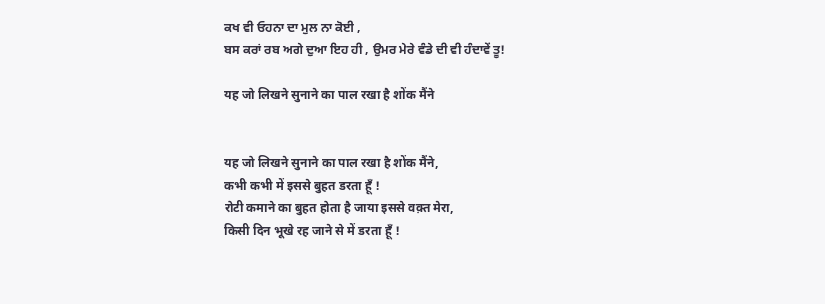ਕਖ ਵੀ ਓਹਨਾ ਦਾ ਮੁਲ ਨਾ ਕੋਈ ,
ਬਸ ਕਰਾਂ ਰਬ ਅਗੇ ਦੁਆ ਇਹ ਹੀ , ਉਮਰ ਮੇਰੇ ਵੰਡੇ ਦੀ ਵੀ ਹੰਦਾਵੇਂ ਤੂ!

यह जो लिखने सुनाने का पाल रखा है शोंक मैंने


यह जो लिखने सुनाने का पाल रखा है शोंक मैंने,
कभी कभी में इससे बुहत डरता हूँ !
रोटी कमाने का बुहत होता है जाया इससे वक़्त मेरा,
किसी दिन भूखे रह जाने से में डरता हूँ !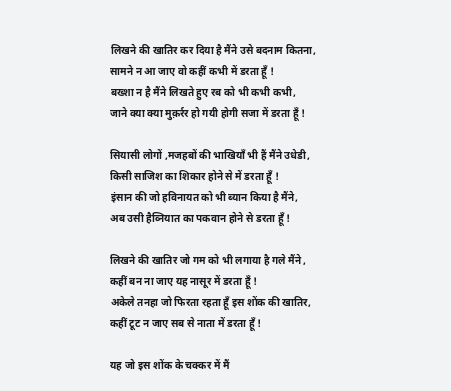लिखने की खातिर कर दिया है मैंने उसे बदनाम कितना,
सामने न आ जाए वो कहीं कभी में डरता हूँ !
बख्शा न है मैंने लिखते हुए रब को भी कभी कभी,
जाने क्या क्या मुक़र्रर हो गयी होगी सजा में डरता हूँ !

सियासी लोगों ,मजहबों की भाखियाँ भी हैं मैंने उधेडी,
किसी साजिश का शिकार होने से में डरता हूँ !
इंसान की जो हविनायत को भी ब्यान किया है मैंने,
अब उसी हैव्नियात का पकवान होने से डरता हूँ !

लिखने की खातिर जो गम को भी लगाया है गले मैंने ,
कहीं बन ना जाए यह नासूर में डरता हूँ !
अकेले तनहा जो फिरता रहता हूँ इस शोंक की खातिर,
कहीं टूट न जाए सब से नाता में डरता हूँ !

यह जो इस शोंक के चक्कर में मैं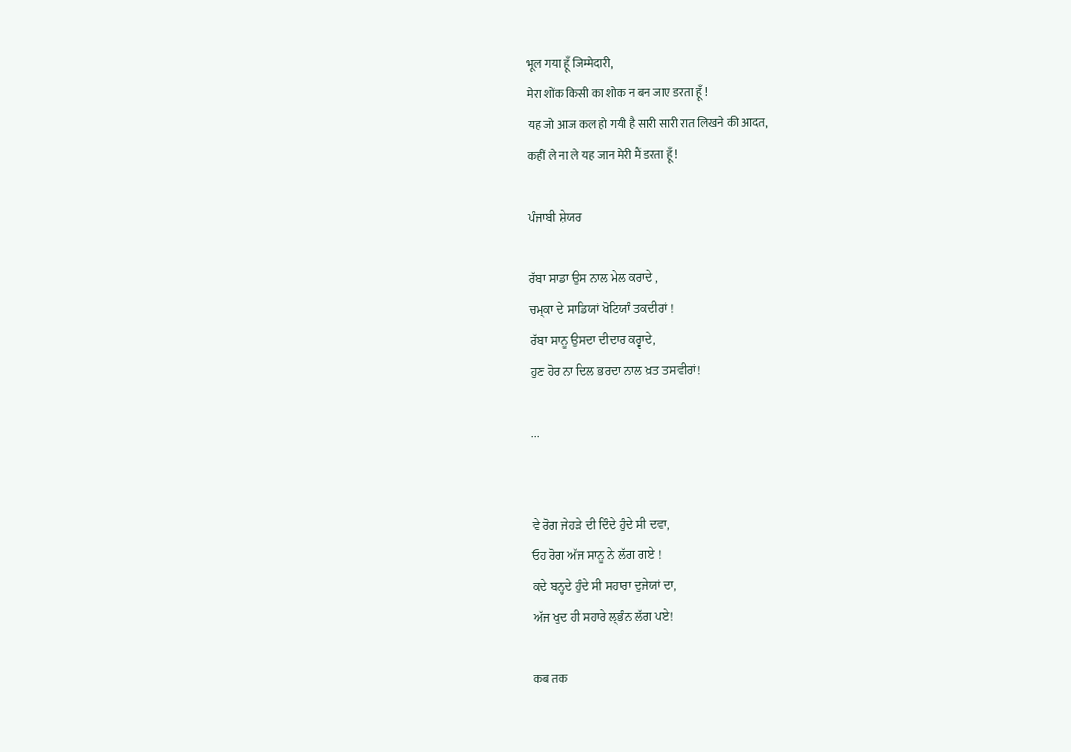भूल गया हूँ जिम्मेदारी,
मेरा शोंक किसी का शोक न बन जाए डरता हूँ !
यह जो आज कल हो गयी है सारी सारी रात लिखने की आदत,
कहीं ले ना ले यह जान मेरी मैं डरता हूँ !

ਪੰਜਾਬੀ ਸ਼ੇਯਰ

ਰੱਬਾ ਸਾਡਾ ਉਸ ਨਾਲ ਮੇਲ ਕਰਾਦੇ ,
ਚਮ੍ਕਾ ਦੇ ਸਾਡਿਯਾਂ ਖੋਟਿਯਾੰ ਤਕਦੀਰਾਂ !
ਰੱਬਾ ਸਾਨੂ ਉਸਦਾ ਦੀਦਾਰ ਕਰ੍ਵਾਦੇ,
ਹੁਣ ਹੋਰ ਨਾ ਦਿਲ ਭਰਦਾ ਨਾਲ ਖ਼ਤ ਤਸਵੀਰਾਂ!

...


ਵੇ ਰੋਗ ਜੇਹੜੇ ਦੀ ਦਿੰਦੇ ਹੁੰਦੇ ਸੀ ਦਵਾ,
ਓਹ ਰੋਗ ਅੱਜ ਸਾਨੂ ਨੇ ਲੱਗ ਗਏ !
ਕਦੇ ਬਨ੍ਹਦੇ ਹੁੰਦੇ ਸੀ ਸਹਾਰਾ ਦੁਜੇਯਾਂ ਦਾ,
ਅੱਜ ਖੁਦ ਹੀ ਸਹਾਰੇ ਲ੍ਭੰਨ ਲੱਗ ਪਏ!

कब तक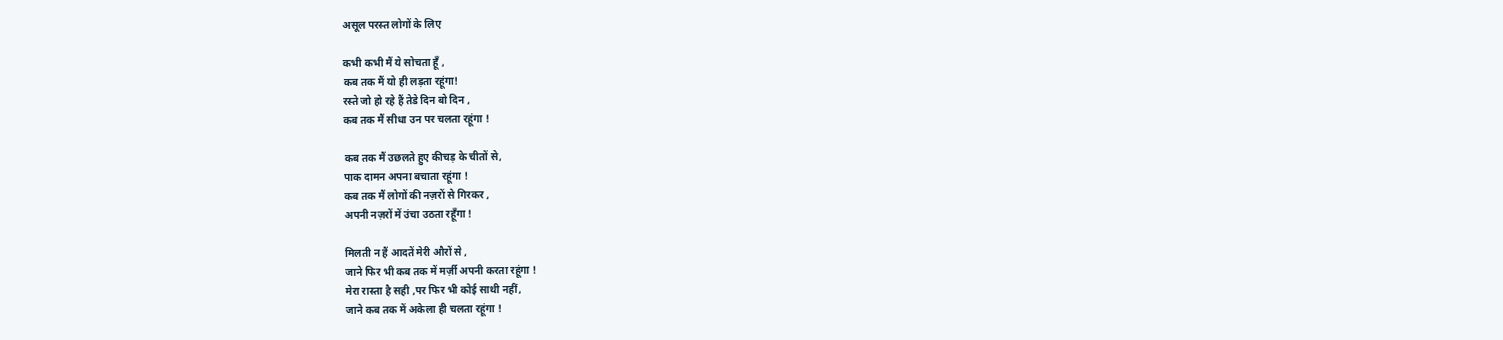असूल परस्त लोगों के लिए

कभी कभी मैं ये सोचता हूँ ,
कब तक मैं यो ही लड़ता रहूंगा!
रस्ते जो हो रहे हैं तेडे दिन बो दिन ,
कब तक मैं सीधा उन पर चलता रहूंगा !

कब तक मैं उछलते हुए कीचड़ के चीतों से,
पाक दामन अपना बचाता रहूंगा !
कब तक मैं लोगों की नज़रों से गिरकर ,
अपनी नज़रों में उंचा उठता रहूँगा !

मिलती न हैं आदतें मेरी औरों से ,
जाने फिर भी कब तक में मर्ज़ी अपनी करता रहूंगा !
मेरा रास्ता है सही ,पर फिर भी कोई साथी नहीं,
जाने कब तक में अकेला ही चलता रहूंगा !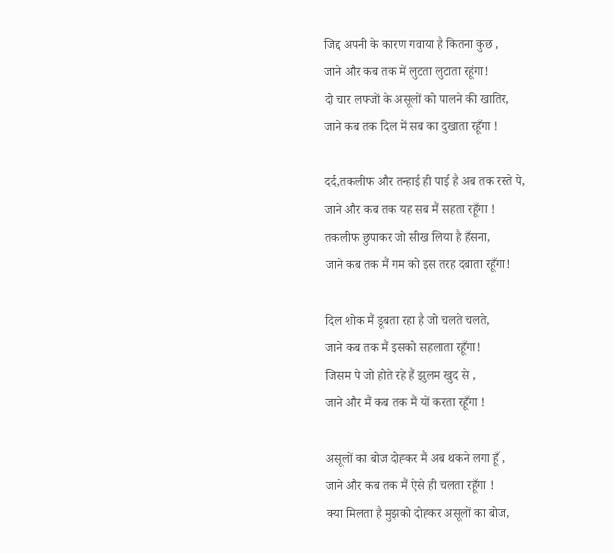जिद्द अपनी के कारण गवाया है कितना कुछ ,
जाने और कब तक में लुटता लुटाता रहूंगा!
दो चार लफ्जों के असूलों को पालने की खातिर,
जाने कब तक दिल में सब का दुखाता रहूँगा !

दर्द,तकलीफ और तन्हाई ही पाई है अब तक रस्ते पे,
जाने और कब तक यह सब मैं सहता रहूँगा !
तकलीफ छुपाकर जो सीख लिया है हँसना,
जाने कब तक मैं गम को इस तरह दबाता रहूँगा!

दिल शोक मैं डूबता रहा है जो चलते चलते,
जाने कब तक मैं इसको सहलाता रहूँगा!
जिसम पे जो होते रहे हैं झुलम खुद से ,
जाने और मैं कब तक मैं यों करता रहूँगा !

असूलों का बोज दोह्कर मैं अब थकने लगा हूँ ,
जाने और कब तक मैं ऐसे ही चलता रहूँगा !
क्या मिलता है मुझको दोह्कर असूलों का बोज,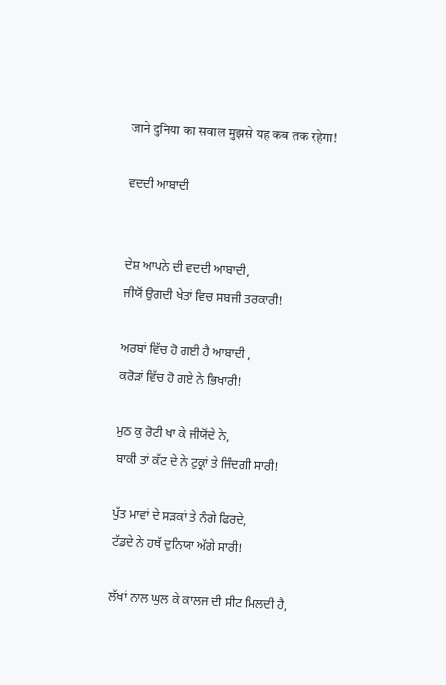जाने दुनिया का सवाल मुझसे यह कब तक रहेगा!

ਵਦਦੀ ਆਬਾਦੀ


ਦੇਸ਼ ਆਪਨੇ ਦੀ ਵਦਦੀ ਆਬਾਦੀ,
ਜੀਯੋਂ ਉਗਦੀ ਖੇਤਾਂ ਵਿਚ ਸਬਜੀ ਤਰਕਾਰੀ!

ਅਰਬਾਂ ਵਿੱਚ ਹੋ ਗਈ ਹੈ ਆਬਾਦੀ ,
ਕਰੋੜਾਂ ਵਿੱਚ ਹੋ ਗਏ ਨੇ ਭਿਖਾਰੀ!

ਮੁਠ ਕੁ ਰੋਟੀ ਖਾ ਕੇ ਜੀਯੋਂਦੇ ਨੇ,
ਬਾਕੀ ਤਾਂ ਕੱਟ ਦੇ ਨੇ ਟੁਕ੍ਰਾਂ ਤੇ ਜਿੰਦਗੀ ਸਾਰੀ!

ਪੁੱਤ ਮਾਵਾਂ ਦੇ ਸੜਕਾਂ ਤੇ ਨੰਗੇ ਫਿਰਦੇ,
ਟੱਡਦੇ ਨੇ ਹਥੱ ਦੁਨਿਯਾ ਅੱਗੇ ਸਾਰੀ!

ਲੱਖਾਂ ਨਾਲ ਘੁਲ ਕੇ ਕਾਲਜ ਦੀ ਸੀਟ ਮਿਲਦੀ ਹੈ,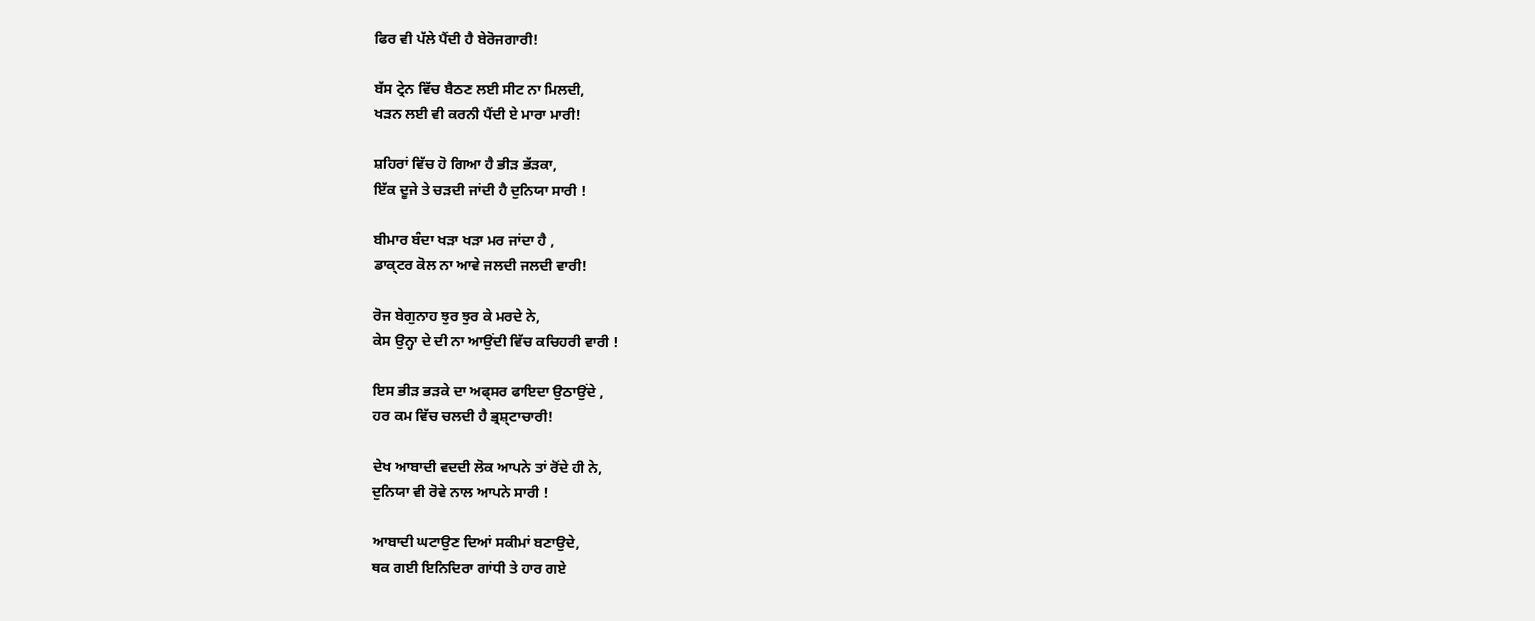ਫਿਰ ਵੀ ਪੱਲੇ ਪੈਂਦੀ ਹੈ ਬੇਰੋਜਗਾਰੀ!

ਬੱਸ ਟ੍ਰੇਨ ਵਿੱਚ ਬੈਠਣ ਲਈ ਸੀਟ ਨਾ ਮਿਲਦੀ,
ਖੜਨ ਲਈ ਵੀ ਕਰਨੀ ਪੈਂਦੀ ਏ ਮਾਰਾ ਮਾਰੀ!

ਸ਼ਹਿਰਾਂ ਵਿੱਚ ਹੋ ਗਿਆ ਹੈ ਭੀੜ ਭੱੜਕਾ,
ਇੱਕ ਦੂਜੇ ਤੇ ਚੜਦੀ ਜਾਂਦੀ ਹੈ ਦੁਨਿਯਾ ਸਾਰੀ !

ਬੀਮਾਰ ਬੰਦਾ ਖੜਾ ਖੜਾ ਮਰ ਜਾਂਦਾ ਹੈ ,
ਡਾਕ੍ਟਰ ਕੋਲ ਨਾ ਆਵੇ ਜਲਦੀ ਜਲਦੀ ਵਾਰੀ!

ਰੋਜ ਬੇਗੁਨਾਹ ਝੁਰ ਝੁਰ ਕੇ ਮਰਦੇ ਨੇ,
ਕੇਸ ਉਨ੍ਹਾ ਦੇ ਦੀ ਨਾ ਆਉਂਦੀ ਵਿੱਚ ਕਚਿਹਰੀ ਵਾਰੀ !

ਇਸ ਭੀੜ ਭੜਕੇ ਦਾ ਅਫ੍ਸਰ ਫਾਇਦਾ ਉਠਾਉਂਦੇ ,
ਹਰ ਕਮ ਵਿੱਚ ਚਲਦੀ ਹੈ ਭ੍ਰਸ਼੍ਟਾਚਾਰੀ!

ਦੇਖ ਆਬਾਦੀ ਵਦਦੀ ਲੋਕ ਆਪਨੇ ਤਾਂ ਰੋਂਦੇ ਹੀ ਨੇ,
ਦੁਨਿਯਾ ਵੀ ਰੋਵੇ ਨਾਲ ਆਪਨੇ ਸਾਰੀ !

ਆਬਾਦੀ ਘਟਾਉਣ ਦਿਆਂ ਸਕੀਮਾਂ ਬਣਾਉਦੇ,
ਥਕ ਗਈ ਇਨਿਦਿਰਾ ਗਾਂਧੀ ਤੇ ਹਾਰ ਗਏ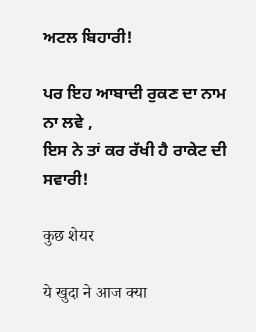ਅਟਲ ਬਿਹਾਰੀ!

ਪਰ ਇਹ ਆਬਾਦੀ ਰੁਕਣ ਦਾ ਨਾਮ ਨਾ ਲਵੇ ,
ਇਸ ਨੇ ਤਾਂ ਕਰ ਰੱਖੀ ਹੈ ਰਾਕੇਟ ਦੀ ਸਵਾਰੀ!

कुछ शेयर

ये खुदा ने आज क्या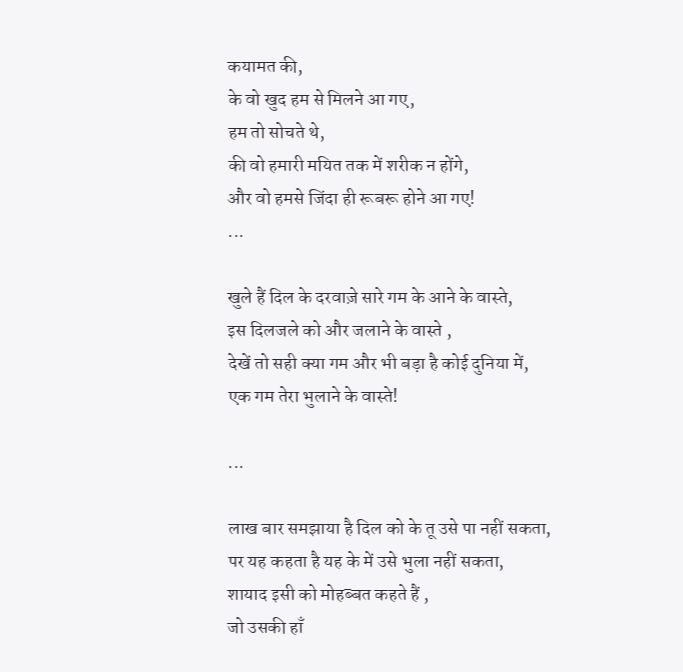कयामत की,
के वो खुद हम से मिलने आ गए,
हम तो सोचते थे,
की वो हमारी मयित तक में शरीक न होंगे,
और वो हमसे जिंदा ही रूबरू होने आ गए!
...

खुले हैं दिल के दरवाज़े सारे गम के आने के वास्ते,
इस दिलजले को और जलाने के वास्ते ,
देखें तो सही क्या गम और भी बड़ा है कोई दुनिया में,
एक गम तेरा भुलाने के वास्ते!

...

लाख बार समझाया है दिल को के तू उसे पा नहीं सकता,
पर यह कहता है यह के में उसे भुला नहीं सकता,
शायाद इसी को मोहब्बत कहते हैं ,
जो उसकी हाँ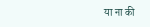या ना की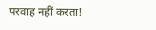परवाह नहीं करता!